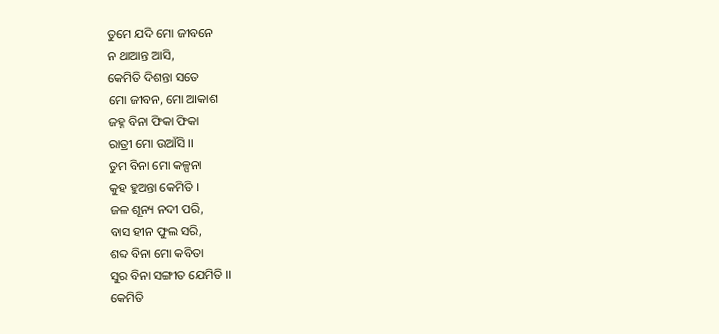ତୁମେ ଯଦି ମୋ ଜୀବନେ
ନ ଥାଆନ୍ତ ଆସି,
କେମିତି ଦିଶନ୍ତା ସତେ
ମୋ ଜୀବନ, ମୋ ଆକାଶ
ଜହ୍ନ ବିନା ଫିକା ଫିକା
ରାତ୍ରୀ ମୋ ଉଆଁସି ।।
ତୁମ ବିନା ମୋ କଳ୍ପନା
କୁହ ହୁଅନ୍ତା କେମିତି ।
ଜଳ ଶୂନ୍ୟ ନଦୀ ପରି,
ବାସ ହୀନ ଫୁଲ ସରି,
ଶବ୍ଦ ବିନା ମୋ କବିତା
ସୁର ବିନା ସଙ୍ଗୀତ ଯେମିତି ।।
କେମିତି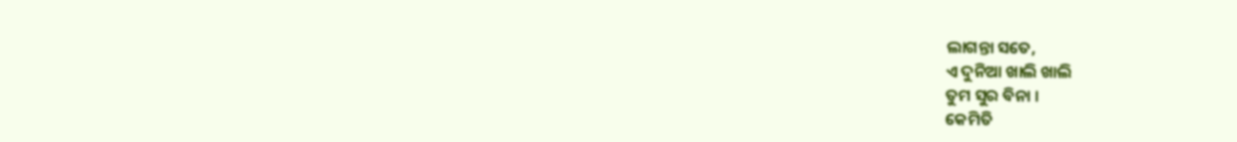ଲାଗନ୍ତା ସତେ,
ଏ ଦୁନିଆ ଖାଲି ଖାଲି
ତୁମ ସୁର ବିନା ।
କେମିତି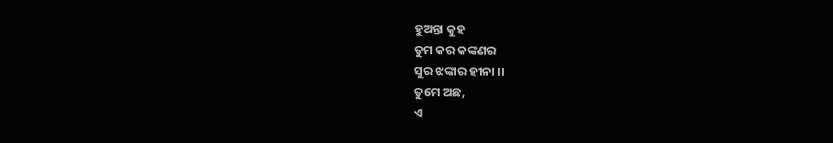ହୁଅନ୍ତା କୁହ
ତୁମ କର କଙ୍କଣର
ସୁର ଝଙ୍କାର ହୀନା ।।
ତୁମେ ଅଛ,
ଏ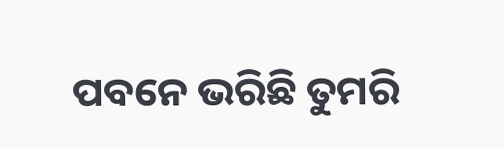ପବନେ ଭରିଛି ତୁମରି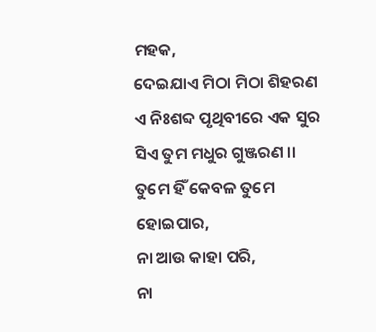ମହକ,
ଦେଇଯାଏ ମିଠା ମିଠା ଶିହରଣ
ଏ ନିଃଶବ୍ଦ ପୃଥିବୀରେ ଏକ ସୁର
ସିଏ ତୁମ ମଧୁର ଗୁଞ୍ଜରଣ ।।
ତୁମେ ହିଁ କେବଳ ତୁମେ ହୋଇପାର,
ନା ଆଉ କାହା ପରି,
ନା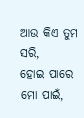ଆଉ କିଏ ତୁମ ସରି,
ହୋଇ ପାରେ ମୋ ପାଇଁ,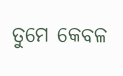ତୁମେ କେବଳ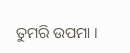ତୁମରି ଉପମା ।